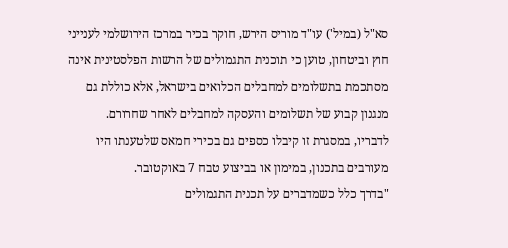סא"ל (במיל') עו"ד מוריס הירש, חוקר בכיר במרכז הירושלמי לענייני חוץ וביטחון, טוען כי תוכנית התגמולים של הרשות הפלסטינית אינה מסתכמת בתשלומים למחבלים הכלואים בישראל, אלא כוללת גם מנגנון קבוע של תשלומים והעסקה למחבלים לאחר שחרורם.
לדבריו, במסגרת זו קיבלו כספים גם בכירי חמאס שלטענתו היו מעורבים בתכנון, במימון או בביצוע טבח 7 באוקטובר.
"בדרך כלל כשמדברים על תכנית התגמולים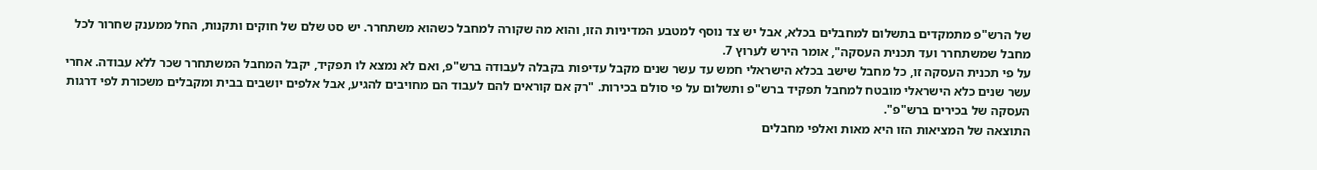של הרש"פ מתמקדים בתשלום למחבלים בכלא, אבל יש צד נוסף למטבע המדיניות הזו, והוא מה שקורה למחבל כשהוא משתחרר. יש סט שלם של חוקים ותקנות, החל ממענק שחרור לכל מחבל שמשתחרר ועד תכנית העסקה", אומר הירש לערוץ 7.
על פי תכנית העסקה זו, כל מחבל שישב בכלא הישראלי חמש עד עשר שנים מקבל עדיפות בקבלה לעבודה ברש"פ, ואם לא נמצא לו תפקיד, יקבל המחבל המשתחרר שכר ללא עבודה. אחרי עשר שנים כלא הישראלי מובטח למחבל תפקיד ברש"פ ותשלום על פי סולם בכירות. "רק אם קוראים להם לעבוד הם מחויבים להגיע, אבל אלפים יושבים בבית ומקבלים משכורת לפי דרגות העסקה של בכירים ברש"פ".
התוצאה של המציאות הזו היא מאות ואלפי מחבלים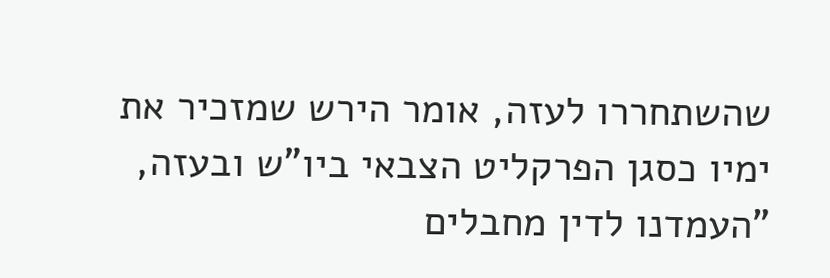שהשתחררו לעזה, אומר הירש שמזכיר את ימיו כסגן הפרקליט הצבאי ביו"ש ובעזה, "העמדנו לדין מחבלים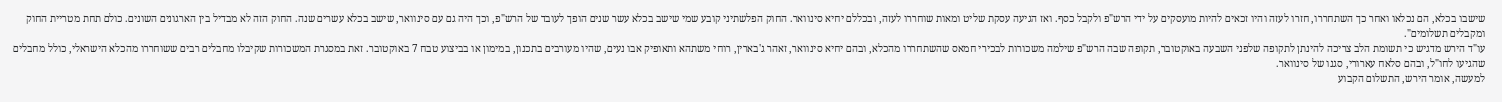שישבו בכלא, הם נכלאו ואחר כך השתחררו, חזרו לעזה והיו זכאים להיות מועסקים על ידי הרש"פ ולקבל כסף. ואז הגיעה עסקת שליט ומאות שוחררו לעזה, ובכללם יחיא סינוואר. החוק הפלשתיני קובע שמי שישב בכלא עשר שנים הופך לעובד של הרש"פ, וכך היה גם עם סינוואר, שישב בכלא עשרים שנה. החוק הזה לא מבדיל בין הארגונים השונים. כולם תחת מטריית החוק ומקבלים תשלומים".
עו"ד הירש מדגיש כי תשומת הלב צריכה להינתן לתקופה שלפני השבעה באוקטובר, תקופה שבה הרש"פ שילמה משכורות לבכירי חמאס שהשתחררו מהכלא, ובהם יחיא סינוואר, זאהר ג'בארין, רוחי משתהא ותאופיק אבו נעים, שהיו מעורבים בתכנון, במימון או בביצוע טבח 7 באוקטובר. זאת במסגרת המשכורות שקיבלו מחבלים רבים ששוחררו מהכלא הישראלי, כולל מחבלים שהגיעו לחו"ל, ובהם סלאח עארורי, סגנו של סינוואר.
למעשה, אומר הירש, התשלום הקבוע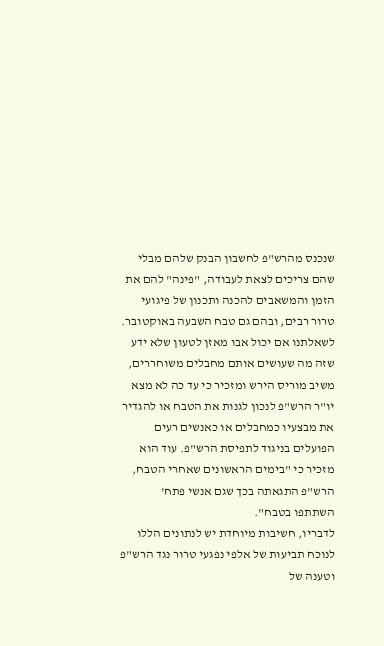שנכנס מהרש"פ לחשבון הבנק שלהם מבלי שהם צריכים לצאת לעבודה, "פינה" להם את הזמן והמשאבים להכנה ותכנון של פיגועי טרור רבים, ובהם גם טבח השבעה באוקטובר.
לשאלתנו אם יכול אבו מאזן לטעון שלא ידע שזה מה שעושים אותם מחבלים משוחררים, משיב מוריס הירש ומזכיר כי עד כה לא מצא יו"ר הרש"פ לנכון לגנות את הטבח או להגדיר את מבצעיו כמחבלים או כאנשים רעים הפועלים בניגוד לתפיסת הרש"פ. עוד הוא מזכיר כי "בימים הראשונים שאחרי הטבח, הרש"פ התגאתה בכך שגם אנשי פתח' השתתפו בטבח".
לדבריו, חשיבות מיוחדת יש לנתונים הללו לנוכח תביעות של אלפי נפגעי טרור נגד הרש"פ וטענה של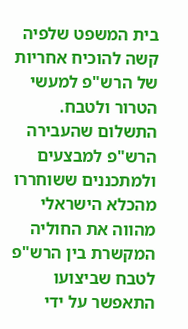בית המשפט שלפיה קשה להוכיח אחריות של הרש"פ למעשי הטרור ולטבח. התשלום שהעבירה הרש"פ למבצעים ולמתכננים ששוחררו מהכלא הישראלי מהווה את החוליה המקשרת בין הרש"פ לטבח שביצועו התאפשר על ידי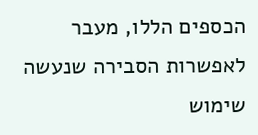הכספים הללו, מעבר לאפשרות הסבירה שנעשה שימוש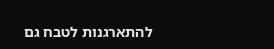להתארגנות לטבח גם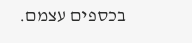בכספים עצמם.